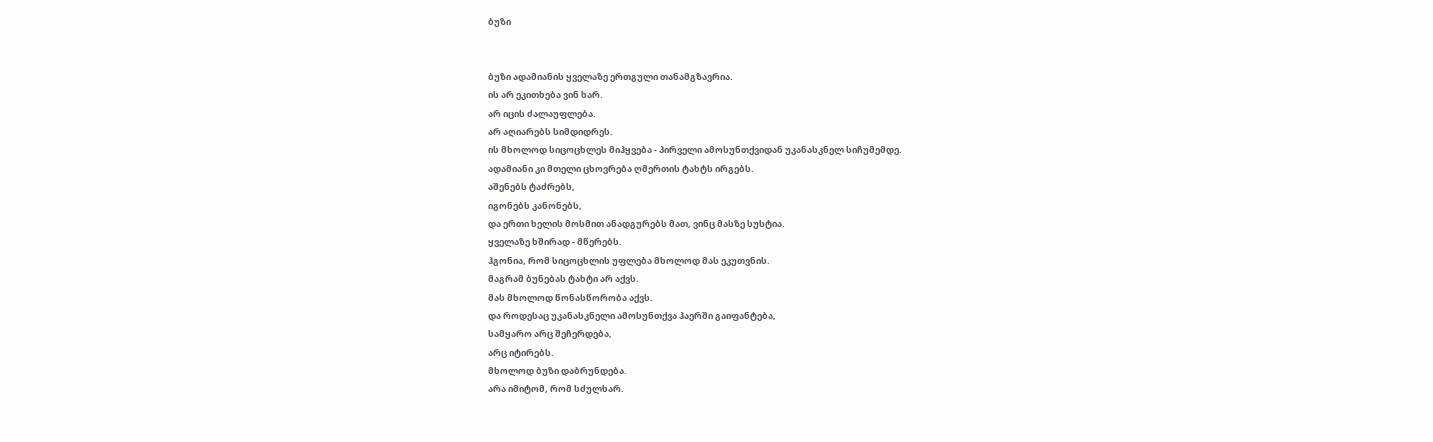ბუზი


ბუზი ადამიანის ყველაზე ერთგული თანამგზავრია.
ის არ ეკითხება ვინ ხარ.
არ იცის ძალაუფლება.
არ აღიარებს სიმდიდრეს.
ის მხოლოდ სიცოცხლეს მიჰყვება - პირველი ამოსუნთქვიდან უკანასკნელ სიჩუმემდე.
ადამიანი კი მთელი ცხოვრება ღმერთის ტახტს ირგებს.
აშენებს ტაძრებს,
იგონებს კანონებს,
და ერთი ხელის მოსმით ანადგურებს მათ, ვინც მასზე სუსტია.
ყველაზე ხშირად - მწერებს.
ჰგონია, რომ სიცოცხლის უფლება მხოლოდ მას ეკუთვნის.
მაგრამ ბუნებას ტახტი არ აქვს.
მას მხოლოდ წონასწორობა აქვს.
და როდესაც უკანასკნელი ამოსუნთქვა ჰაერში გაიფანტება,
სამყარო არც შეჩერდება,
არც იტირებს.
მხოლოდ ბუზი დაბრუნდება.
არა იმიტომ, რომ სძულხარ.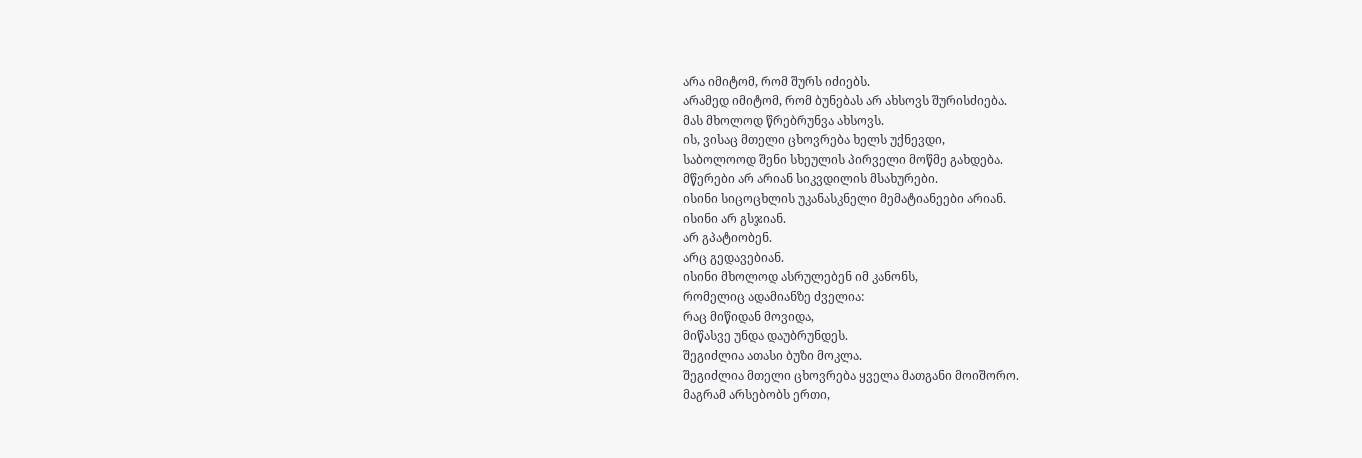არა იმიტომ, რომ შურს იძიებს.
არამედ იმიტომ, რომ ბუნებას არ ახსოვს შურისძიება.
მას მხოლოდ წრებრუნვა ახსოვს.
ის, ვისაც მთელი ცხოვრება ხელს უქნევდი,
საბოლოოდ შენი სხეულის პირველი მოწმე გახდება.
მწერები არ არიან სიკვდილის მსახურები.
ისინი სიცოცხლის უკანასკნელი მემატიანეები არიან.
ისინი არ გსჯიან.
არ გპატიობენ.
არც გედავებიან.
ისინი მხოლოდ ასრულებენ იმ კანონს,
რომელიც ადამიანზე ძველია:
რაც მიწიდან მოვიდა,
მიწასვე უნდა დაუბრუნდეს.
შეგიძლია ათასი ბუზი მოკლა.
შეგიძლია მთელი ცხოვრება ყველა მათგანი მოიშორო.
მაგრამ არსებობს ერთი,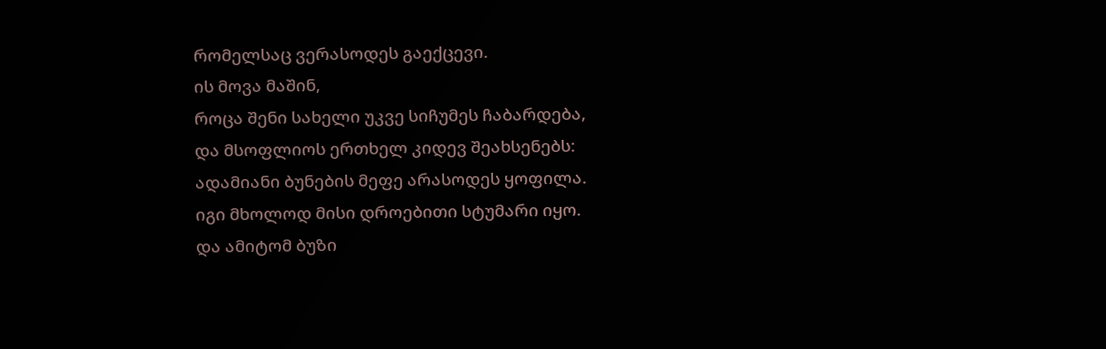რომელსაც ვერასოდეს გაექცევი.
ის მოვა მაშინ,
როცა შენი სახელი უკვე სიჩუმეს ჩაბარდება,
და მსოფლიოს ერთხელ კიდევ შეახსენებს:
ადამიანი ბუნების მეფე არასოდეს ყოფილა.
იგი მხოლოდ მისი დროებითი სტუმარი იყო.
და ამიტომ ბუზი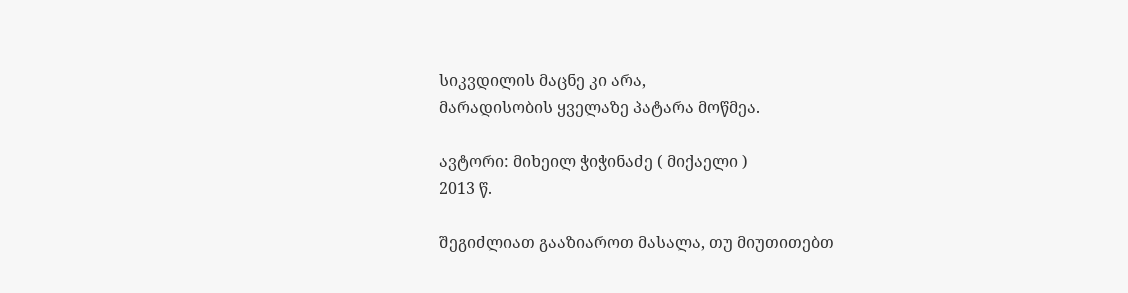სიკვდილის მაცნე კი არა,
მარადისობის ყველაზე პატარა მოწმეა.

ავტორი: მიხეილ ჭიჭინაძე ( მიქაელი )
2013 წ.

შეგიძლიათ გააზიაროთ მასალა, თუ მიუთითებთ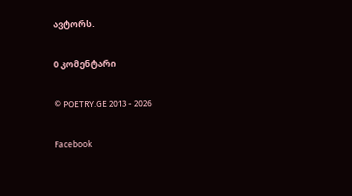ავტორს.

0 კომენტარი

© POETRY.GE 2013 - 2026

Facebook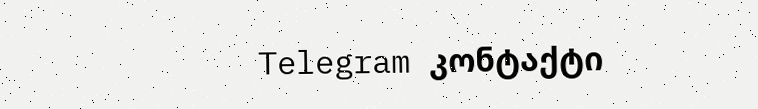Telegram კონტაქტი